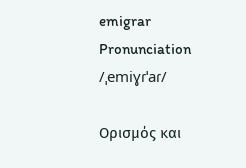emigrar
Pronunciation
/ˌemiɣɾˈaɾ/

Ορισμός και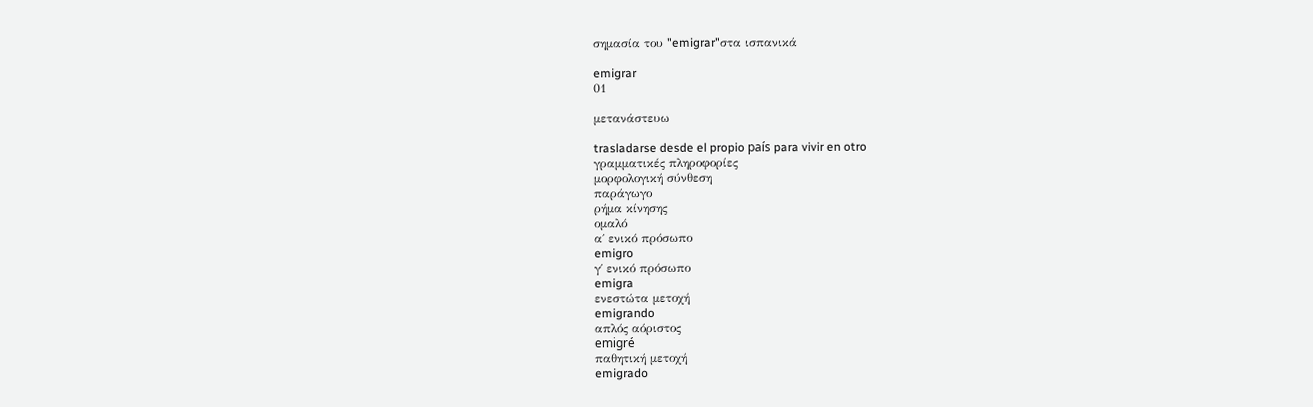σημασία του "emigrar"στα ισπανικά

emigrar
01

μετανάστευω

trasladarse desde el propio país para vivir en otro
γραμματικές πληροφορίες
μορφολογική σύνθεση
παράγωγο
ρήμα κίνησης
ομαλό
α΄ ενικό πρόσωπο
emigro
γ΄ ενικό πρόσωπο
emigra
ενεστώτα μετοχή
emigrando
απλός αόριστος
emigré
παθητική μετοχή
emigrado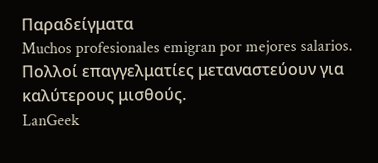Παραδείγματα
Muchos profesionales emigran por mejores salarios.
Πολλοί επαγγελματίες μεταναστεύουν για καλύτερους μισθούς.
LanGeek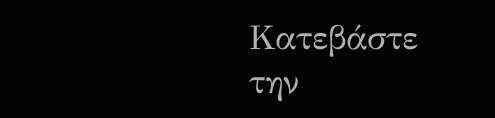Κατεβάστε την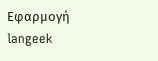Εφαρμογή
langeek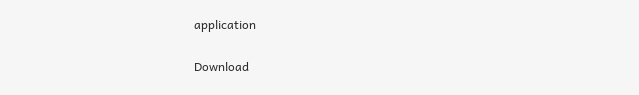application

Download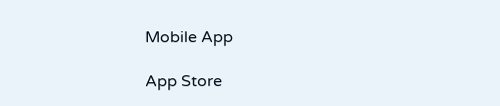Mobile App

App Store